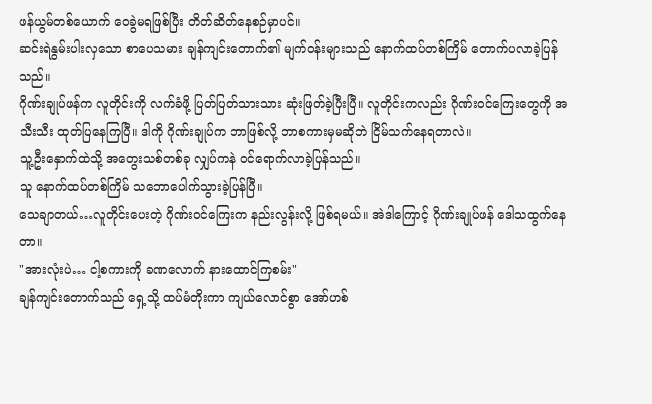ဖန်ယွမ်တစ်ယောက် ဝေခွဲမရဖြစ်ပြီး တိတ်ဆိတ်နေစဉ်မှာပင်။
ဆင်းရဲနွမ်းပါးလှသော စာပေသမား ချန်ကျင်းတောက်၏ မျက်ဝန်းများသည် နောက်ထပ်တစ်ကြိမ် တောက်ပလာခဲ့ပြန်သည်။
ဂိုဏ်းချုပ်ဖန်က လူတိုင်းကို လက်ခံဖို့ ပြတ်ပြတ်သားသား ဆုံးဖြတ်ခဲ့ပြီးပြီ။ လူတိုင်းကလည်း ဂိုဏ်းဝင်ကြေးတွေကို အသီးသီး ထုတ်ပြနေကြပြီ။ ဒါကို ဂိုဏ်းချုပ်က ဘာဖြစ်လို့ ဘာစကားမှမဆိုဘဲ ငြိမ်သက်နေရတာလဲ။
သူ့ဦးနှောက်ထဲသို့ အတွေးသစ်တစ်ခု လျှပ်ကနဲ ဝင်ရောက်လာခဲ့ပြန်သည်။
သူ နောက်ထပ်တစ်ကြိမ် သဘောပေါက်သွားခဲ့ပြန်ပြီ။
သေချာတယ်…လူတိုင်းပေးတဲ့ ဂိုဏ်းဝင်ကြေးက နည်းလွန်းလို့ ဖြစ်ရမယ်။ အဲဒါကြောင့် ဂိုဏ်းချုပ်ဖန် ဒေါသထွက်နေတာ။
"အားလုံးပဲ… ငါ့စကားကို ခဏလောက် နားထောင်ကြစမ်း"
ချန်ကျင်းတောက်သည် ရှေ့သို့ ထပ်မံတိုးကာ ကျယ်လောင်စွာ အော်ဟစ်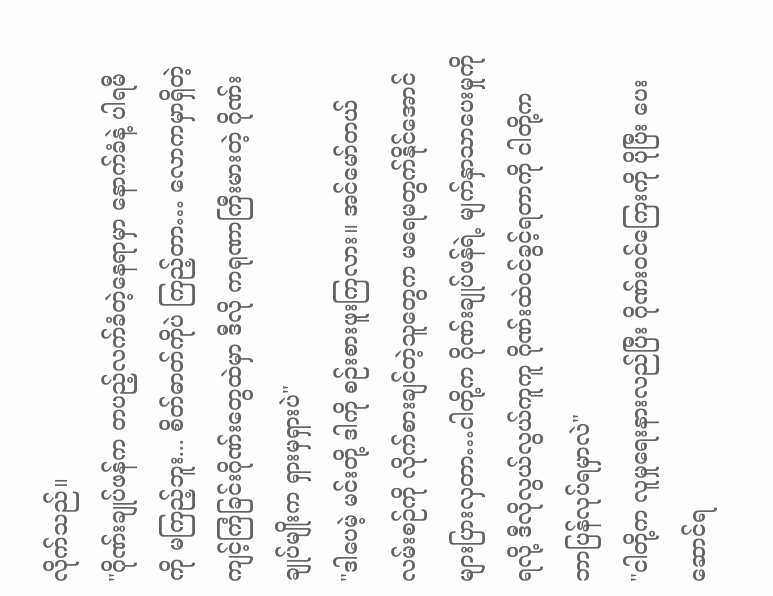လိုက်သည်။
"ဂိုဏ်းချုပ်ဖန်က တပည့်လက်ခံတဲ့နေရာမှာ နောက်ခံနဲ့ ပါရမီကို မကြည့်ဘူး... စိတ်ဓာတ်ကိုပဲ ကြည့်တာ… လောကမှာရှိတဲ့ ကျင့်ကြံခြင်းဂိုဏ်းတွေထဲမှာ ဒီလို ကရုဏာကြီးမားတဲ့ ဂိုဏ်းချုပ်မျိုးက ရှားမှရှားပဲ"
"ဒါပေမဲ့ မင်းတို့ ဒါကို စဉ်းစားဖူးကြလား။ အင်မော်တယ်လမ်းစဉ်ကို လိုက်စားချင်တဲ့သူတွေက မရေမတွက်နိုင်အောင် များပြားလှတာ…ငါတို့က ဂိုဏ်းချုပ်ဖန်ရဲ့ မျက်နှာသာပေးမှုကို ရလို့ ဒီလိုလွယ်လွယ်ကူကူ ဂိုဏ်းထဲဝင်ခွင့်ရတာကို ငါတို့က ဘာပြန်လုပ်ရမှာလဲ"
"ငါတို့က လူမှုရေးနားလည်ပြီး ဂိုဏ်းဝင်ကြေးကို ပိုပြီး ပေးဆောင်ရ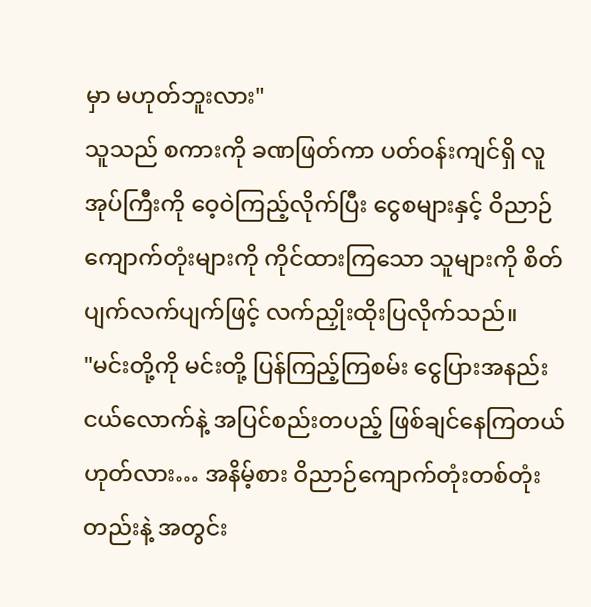မှာ မဟုတ်ဘူးလား"
သူသည် စကားကို ခဏဖြတ်ကာ ပတ်ဝန်းကျင်ရှိ လူအုပ်ကြီးကို ဝေ့ဝဲကြည့်လိုက်ပြီး ငွေစများနှင့် ဝိညာဉ်ကျောက်တုံးများကို ကိုင်ထားကြသော သူများကို စိတ်ပျက်လက်ပျက်ဖြင့် လက်ညှိုးထိုးပြလိုက်သည်။
"မင်းတို့ကို မင်းတို့ ပြန်ကြည့်ကြစမ်း ငွေပြားအနည်းငယ်လောက်နဲ့ အပြင်စည်းတပည့် ဖြစ်ချင်နေကြတယ် ဟုတ်လား… အနိမ့်စား ဝိညာဉ်ကျောက်တုံးတစ်တုံးတည်းနဲ့ အတွင်း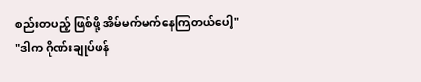စည်းတပည့် ဖြစ်ဖို့ အိမ်မက်မက်နေကြတယ်ပေါ့"
"ဒါက ဂိုဏ်းချုပ်ဖန်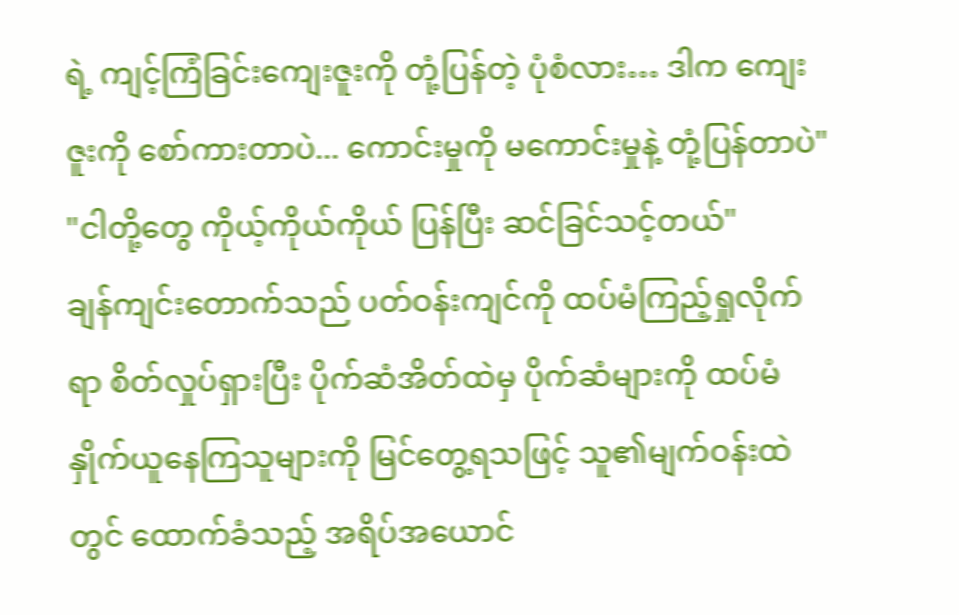ရဲ့ ကျင့်ကြံခြင်းကျေးဇူးကို တုံ့ပြန်တဲ့ ပုံစံလား… ဒါက ကျေးဇူးကို စော်ကားတာပဲ... ကောင်းမှုကို မကောင်းမှုနဲ့ တုံ့ပြန်တာပဲ"
"ငါတို့တွေ ကိုယ့်ကိုယ်ကိုယ် ပြန်ပြီး ဆင်ခြင်သင့်တယ်"
ချန်ကျင်းတောက်သည် ပတ်ဝန်းကျင်ကို ထပ်မံကြည့်ရှုလိုက်ရာ စိတ်လှုပ်ရှားပြီး ပိုက်ဆံအိတ်ထဲမှ ပိုက်ဆံများကို ထပ်မံနှိုက်ယူနေကြသူများကို မြင်တွေ့ရသဖြင့် သူ၏မျက်ဝန်းထဲတွင် ထောက်ခံသည့် အရိပ်အယောင်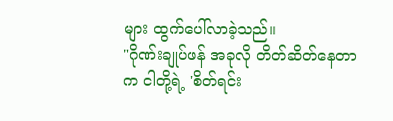များ ထွက်ပေါ်လာခဲ့သည်။
"ဂိုဏ်းချုပ်ဖန် အခုလို တိတ်ဆိတ်နေတာက ငါတို့ရဲ့ 'စိတ်ရင်း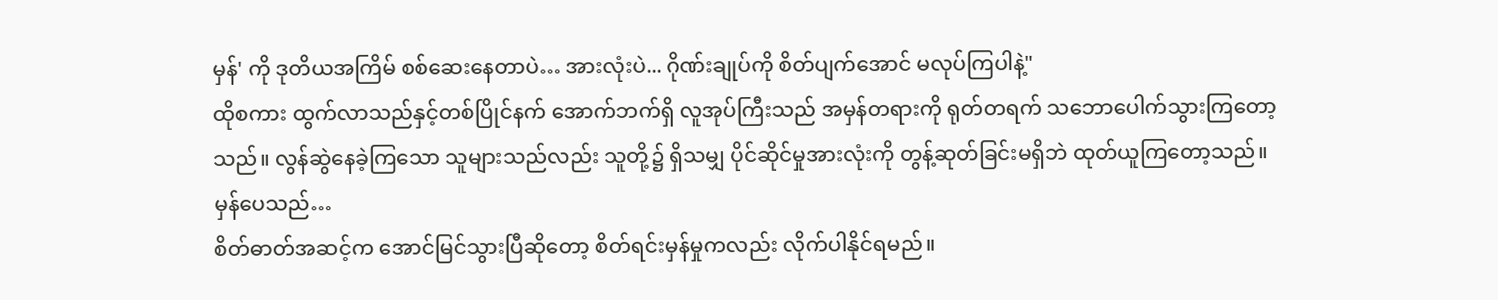မှန်' ကို ဒုတိယအကြိမ် စစ်ဆေးနေတာပဲ… အားလုံးပဲ... ဂိုဏ်းချုပ်ကို စိတ်ပျက်အောင် မလုပ်ကြပါနဲ့"
ထိုစကား ထွက်လာသည်နှင့်တစ်ပြိုင်နက် အောက်ဘက်ရှိ လူအုပ်ကြီးသည် အမှန်တရားကို ရုတ်တရက် သဘောပေါက်သွားကြတော့သည်။ လွန်ဆွဲနေခဲ့ကြသော သူများသည်လည်း သူတို့၌ ရှိသမျှ ပိုင်ဆိုင်မှုအားလုံးကို တွန့်ဆုတ်ခြင်းမရှိဘဲ ထုတ်ယူကြတော့သည်။
မှန်ပေသည်…
စိတ်ဓာတ်အဆင့်က အောင်မြင်သွားပြီဆိုတော့ စိတ်ရင်းမှန်မှုကလည်း လိုက်ပါနိုင်ရမည်။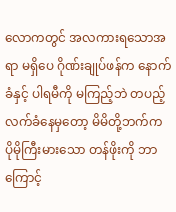လောကတွင် အလကားရသောအရာ မရှိပေ ဂိုဏ်းချုပ်ဖန်က နောက်ခံနှင့် ပါရမီကို မကြည့်ဘဲ တပည့်လက်ခံနေမှတော့ မိမိတို့ဘက်က ပိုမိုကြီးမားသော တန်ဖိုးကို ဘာကြောင့်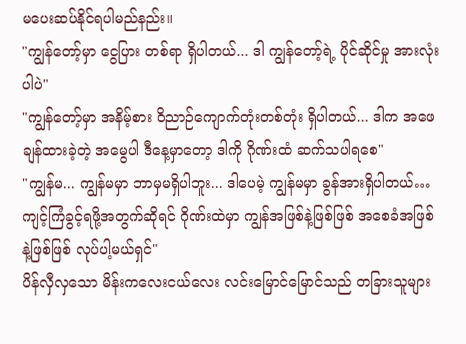မပေးဆပ်နိုင်ရပါမည်နည်း။
"ကျွန်တော့်မှာ ငွေပြား တစ်ရာ ရှိပါတယ်... ဒါ ကျွန်တော့်ရဲ့ ပိုင်ဆိုင်မှု အားလုံးပါပဲ"
"ကျွန်တော့်မှာ အနိမ့်စား ဝိညာဉ်ကျောက်တုံးတစ်တုံး ရှိပါတယ်... ဒါက အဖေချန်ထားခဲ့တဲ့ အမွေပါ ဒီနေ့မှာတော့ ဒါကို ဂိုဏ်းထံ ဆက်သပါရစေ"
"ကျွန်မ... ကျွန်မမှာ ဘာမှမရှိပါဘူး... ဒါပေမဲ့ ကျွန်မမှာ ခွန်အားရှိပါတယ်… ကျင့်ကြံခွင့်ရဖို့အတွက်ဆိုရင် ဂိုဏ်းထဲမှာ ကျွန်အဖြစ်နဲ့ဖြစ်ဖြစ် အစေခံအဖြစ်နဲ့ဖြစ်ဖြစ် လုပ်ပါ့မယ်ရှင်"
ပိန်လှီလှသော မိန်းကလေးငယ်လေး လင်းမြောင်မြောင်သည် တခြားသူများ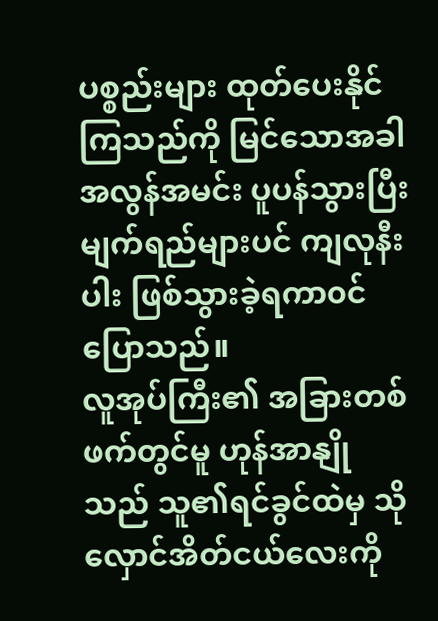ပစ္စည်းများ ထုတ်ပေးနိုင်ကြသည်ကို မြင်သောအခါ အလွန်အမင်း ပူပန်သွားပြီး မျက်ရည်များပင် ကျလုနီးပါး ဖြစ်သွားခဲ့ရကာ၀င် ပြောသည်။
လူအုပ်ကြီး၏ အခြားတစ်ဖက်တွင်မူ ဟုန်အာနျိုသည် သူ၏ရင်ခွင်ထဲမှ သိုလှောင်အိတ်ငယ်လေးကို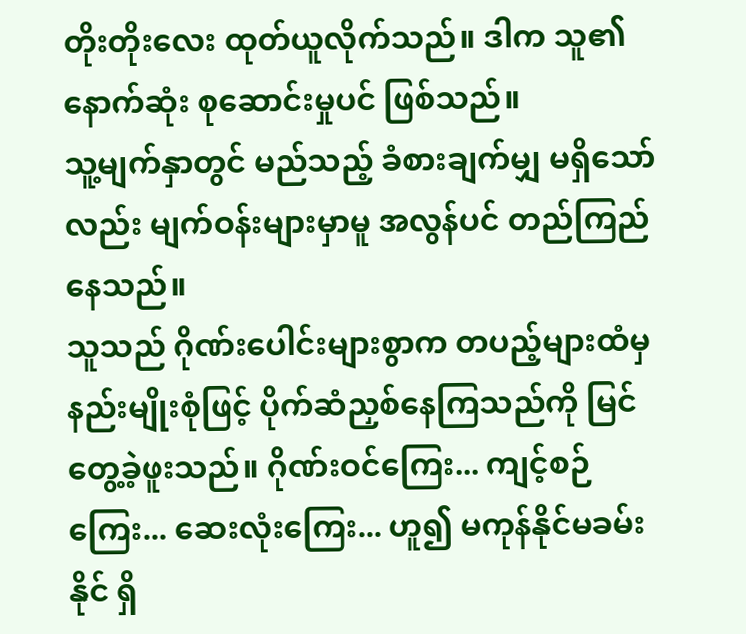တိုးတိုးလေး ထုတ်ယူလိုက်သည်။ ဒါက သူ၏ နောက်ဆုံး စုဆောင်းမှုပင် ဖြစ်သည်။
သူ့မျက်နှာတွင် မည်သည့် ခံစားချက်မျှ မရှိသော်လည်း မျက်ဝန်းများမှာမူ အလွန်ပင် တည်ကြည်နေသည်။
သူသည် ဂိုဏ်းပေါင်းများစွာက တပည့်များထံမှ နည်းမျိုးစုံဖြင့် ပိုက်ဆံညှစ်နေကြသည်ကို မြင်တွေ့ခဲ့ဖူးသည်။ ဂိုဏ်းဝင်ကြေး... ကျင့်စဉ်ကြေး... ဆေးလုံးကြေး... ဟူ၍ မကုန်နိုင်မခမ်းနိုင် ရှိ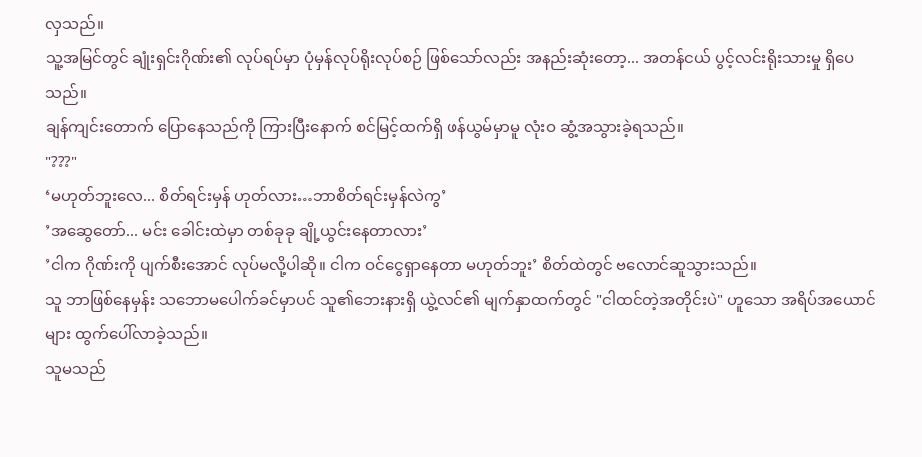လှသည်။
သူ့အမြင်တွင် ချုံးရှင်းဂိုဏ်း၏ လုပ်ရပ်မှာ ပုံမှန်လုပ်ရိုးလုပ်စဉ် ဖြစ်သော်လည်း အနည်းဆုံးတော့... အတန်ငယ် ပွင့်လင်းရိုးသားမှု ရှိပေသည်။
ချန်ကျင်းတောက် ပြောနေသည်ကို ကြားပြီးနောက် စင်မြင့်ထက်ရှိ ဖန်ယွမ်မှာမူ လုံးဝ ဆွံ့အသွားခဲ့ရသည်။
"???"
‘မဟုတ်ဘူးလေ... စိတ်ရင်းမှန် ဟုတ်လား…ဘာစိတ်ရင်းမှန်လဲကွ’
’အဆွေတော်... မင်း ခေါင်းထဲမှာ တစ်ခုခု ချို့ယွင်းနေတာလား’
’ငါက ဂိုဏ်းကို ပျက်စီးအောင် လုပ်မလို့ပါဆို။ ငါက ဝင်ငွေရှာနေတာ မဟုတ်ဘူး’ စိတ်ထဲတွင် ဗလောင်ဆူသွားသည်။
သူ ဘာဖြစ်နေမှန်း သဘောမပေါက်ခင်မှာပင် သူ၏ဘေးနားရှိ ယွဲ့လင်၏ မျက်နှာထက်တွင် "ငါထင်တဲ့အတိုင်းပဲ" ဟူသော အရိပ်အယောင်များ ထွက်ပေါ်လာခဲ့သည်။
သူမသည်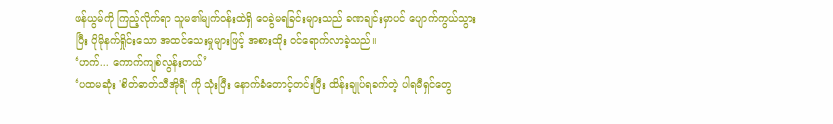ဖန်ယွမ်ကို ကြည့်လိုက်ရာ သူမ၏မျက်ဝန်းထဲရှိ ဝေခွဲမရခြင်းများသည် ခဏချင်းမှာပင် ပျောက်ကွယ်သွားပြီး ပိုမိုနက်ရှိုင်းသော အထင်သေးမှုများဖြင့် အစားထိုး ဝင်ရောက်လာခဲ့သည်။
‘ဟက်... ကောက်ကျစ်လွန်းတယ်’
‘ပထမဆုံး 'စိတ်ဓာတ်သီအိုရီ' ကို သုံးပြီး နောက်ခံတောင့်တင်းပြီး ထိန်းချုပ်ရခက်တဲ့ ပါရမီရှင်တွေ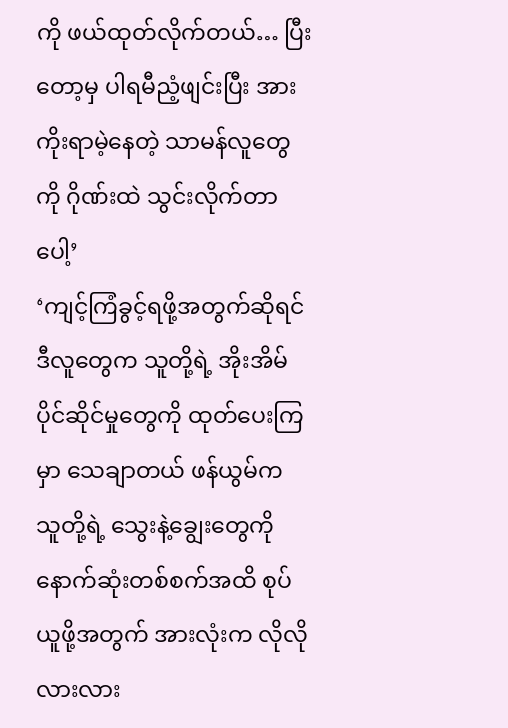ကို ဖယ်ထုတ်လိုက်တယ်… ပြီးတော့မှ ပါရမီညံ့ဖျင်းပြီး အားကိုးရာမဲ့နေတဲ့ သာမန်လူတွေကို ဂိုဏ်းထဲ သွင်းလိုက်တာပေါ့’
‘ကျင့်ကြံခွင့်ရဖို့အတွက်ဆိုရင် ဒီလူတွေက သူတို့ရဲ့ အိုးအိမ်ပိုင်ဆိုင်မှုတွေကို ထုတ်ပေးကြမှာ သေချာတယ် ဖန်ယွမ်က သူတို့ရဲ့ သွေးနဲ့ချွေးတွေကို နောက်ဆုံးတစ်စက်အထိ စုပ်ယူဖို့အတွက် အားလုံးက လိုလိုလားလား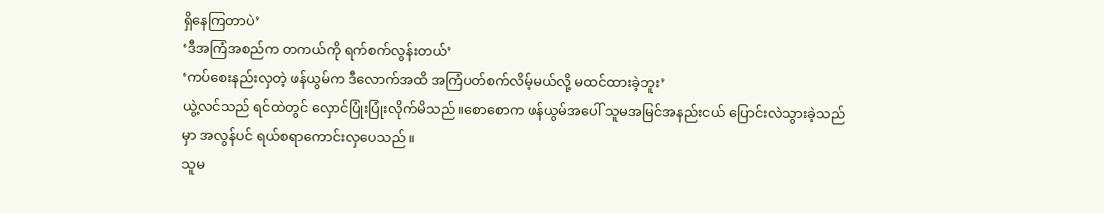ရှိနေကြတာပဲ’
‘ဒီအကြံအစည်က တကယ်ကို ရက်စက်လွန်းတယ်’
‘ကပ်စေးနည်းလှတဲ့ ဖန်ယွမ်က ဒီလောက်အထိ အကြံပတ်စက်လိမ့်မယ်လို့ မထင်ထားခဲ့ဘူး’
ယွဲ့လင်သည် ရင်ထဲတွင် လှောင်ပြုံးပြုံးလိုက်မိသည်။စောစောက ဖန်ယွမ်အပေါ် သူမအမြင်အနည်းငယ် ပြောင်းလဲသွားခဲ့သည်မှာ အလွန်ပင် ရယ်စရာကောင်းလှပေသည်။
သူမ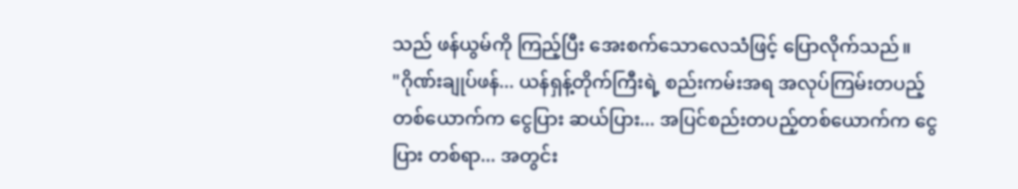သည် ဖန်ယွမ်ကို ကြည့်ပြီး အေးစက်သောလေသံဖြင့် ပြောလိုက်သည်။
"ဂိုဏ်းချုပ်ဖန်... ယန်ရှန့်တိုက်ကြီးရဲ့ စည်းကမ်းအရ အလုပ်ကြမ်းတပည့်တစ်ယောက်က ငွေပြား ဆယ်ပြား... အပြင်စည်းတပည့်တစ်ယောက်က ငွေပြား တစ်ရာ... အတွင်း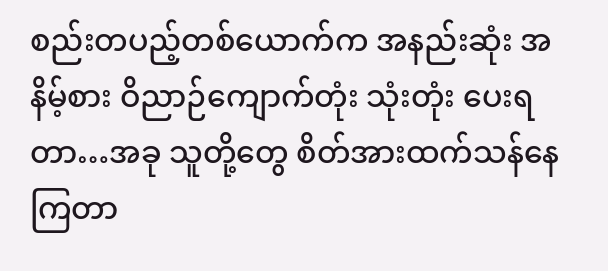စည်းတပည့်တစ်ယောက်က အနည်းဆုံး အနိမ့်စား ဝိညာဉ်ကျောက်တုံး သုံးတုံး ပေးရတာ…အခု သူတို့တွေ စိတ်အားထက်သန်နေကြတာ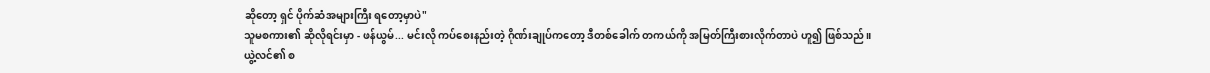ဆိုတော့ ရှင် ပိုက်ဆံအများကြီး ရတော့မှာပဲ"
သူမစကား၏ ဆိုလိုရင်းမှာ - ဖန်ယွမ်... မင်းလို ကပ်စေးနည်းတဲ့ ဂိုဏ်းချုပ်ကတော့ ဒီတစ်ခေါက် တကယ်ကို အမြတ်ကြီးစားလိုက်တာပဲ ဟူ၍ ဖြစ်သည်။
ယွဲ့လင်၏ စ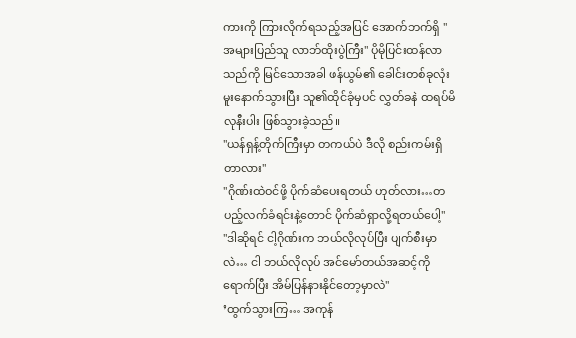ကားကို ကြားလိုက်ရသည့်အပြင် အောက်ဘက်ရှိ "အများပြည်သူ လာဘ်ထိုးပွဲကြီး" ပိုမိုပြင်းထန်လာသည်ကို မြင်သောအခါ ဖန်ယွမ်၏ ခေါင်းတစ်ခုလုံး မူးနောက်သွားပြီး သူ၏ထိုင်ခုံမှပင် လွှတ်ခနဲ ထရပ်မိလုနီးပါး ဖြစ်သွားခဲ့သည်။
"ယန်ရှန့်တိုက်ကြီးမှာ တကယ်ပဲ ဒီလို စည်းကမ်းရှိတာလား"
"ဂိုဏ်းထဲဝင်ဖို့ ပိုက်ဆံပေးရတယ် ဟုတ်လား…တပည့်လက်ခံရင်းနဲ့တောင် ပိုက်ဆံရှာလို့ရတယ်ပေါ့"
"ဒါဆိုရင် ငါ့ဂိုဏ်းက ဘယ်လိုလုပ်ပြီး ပျက်စီးမှာလဲ… ငါ ဘယ်လိုလုပ် အင်မော်တယ်အဆင့်ကို ရောက်ပြီး အိမ်ပြန်နားနိုင်တော့မှာလဲ"
’ထွက်သွားကြ… အကုန်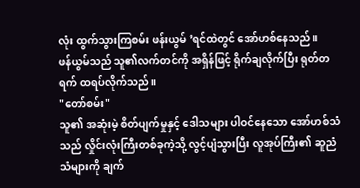လုံး ထွက်သွားကြစမ်း ဖန်းယွမ် ’ရင်ထဲတွင် အော်ဟစ်နေသည်။
ဖန်ယွမ်သည် သူ၏လက်တင်ကို အရှိန်ဖြင့် ရိုက်ချလိုက်ပြီး ရုတ်တရက် ထရပ်လိုက်သည်။
"တော်စမ်း"
သူ၏ အဆုံးမဲ့ စိတ်ပျက်မှုနှင့် ဒေါသများ ပါဝင်နေသော အော်ဟစ်သံသည် လှိုင်းလုံးကြီးတစ်ခုကဲ့သို့ လွင့်ပျံသွားပြီး လူအုပ်ကြီး၏ ဆူညံသံများကို ချက်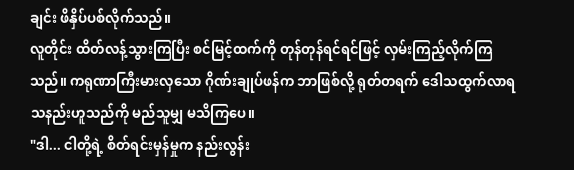ချင်း ဖိနှိပ်ပစ်လိုက်သည်။
လူတိုင်း ထိတ်လန့်သွားကြပြီး စင်မြင့်ထက်ကို တုန်တုန်ရင်ရင်ဖြင့် လှမ်းကြည့်လိုက်ကြသည်။ ကရုဏာကြီးမားလှသော ဂိုဏ်းချုပ်ဖန်က ဘာဖြစ်လို့ ရုတ်တရက် ဒေါသထွက်လာရသနည်းဟူသည်ကို မည်သူမျှ မသိကြပေ။
"ဒါ... ငါတို့ရဲ့ စိတ်ရင်းမှန်မှုက နည်းလွန်း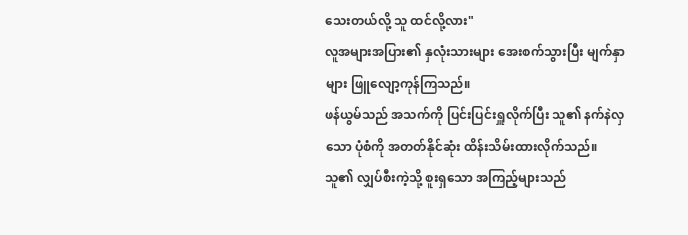သေးတယ်လို့ သူ ထင်လို့လား"
လူအများအပြား၏ နှလုံးသားများ အေးစက်သွားပြီး မျက်နှာများ ဖြူလျော့ကုန်ကြသည်။
ဖန်ယွမ်သည် အသက်ကို ပြင်းပြင်းရှူလိုက်ပြီး သူ၏ နက်နဲလှသော ပုံစံကို အတတ်နိုင်ဆုံး ထိန်းသိမ်းထားလိုက်သည်။ သူ၏ လျှပ်စီးကဲ့သို့ စူးရှသော အကြည့်များသည်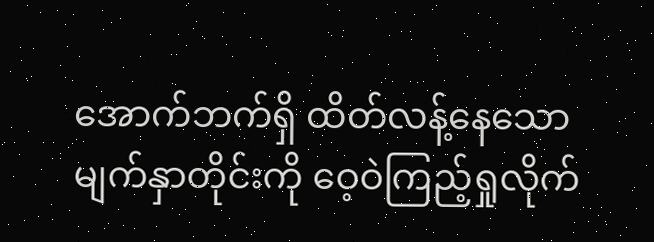အောက်ဘက်ရှိ ထိတ်လန့်နေသော မျက်နှာတိုင်းကို ဝေ့ဝဲကြည့်ရှုလိုက်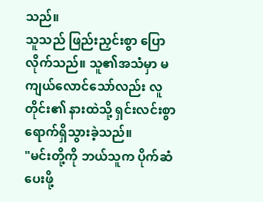သည်။
သူသည် ဖြည်းညှင်းစွာ ပြောလိုက်သည်။ သူ၏အသံမှာ မကျယ်လောင်သော်လည်း လူတိုင်း၏ နားထဲသို့ ရှင်းလင်းစွာ ရောက်ရှိသွားခဲ့သည်။
"မင်းတို့ကို ဘယ်သူက ပိုက်ဆံပေးဖို့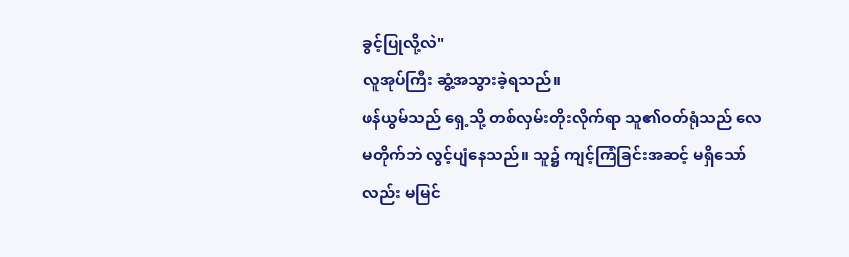ခွင့်ပြုလို့လဲ"
လူအုပ်ကြီး ဆွံ့အသွားခဲ့ရသည်။
ဖန်ယွမ်သည် ရှေ့သို့ တစ်လှမ်းတိုးလိုက်ရာ သူ၏ဝတ်ရုံသည် လေမတိုက်ဘဲ လွင့်ပျံနေသည်။ သူ၌ ကျင့်ကြံခြင်းအဆင့် မရှိသော်လည်း မမြင်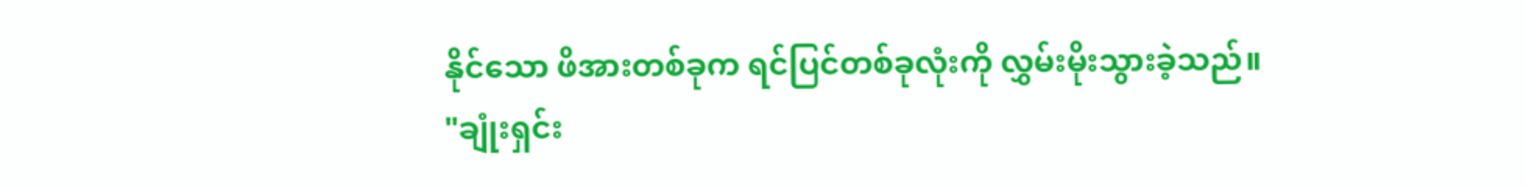နိုင်သော ဖိအားတစ်ခုက ရင်ပြင်တစ်ခုလုံးကို လွှမ်းမိုးသွားခဲ့သည်။
"ချုံးရှင်း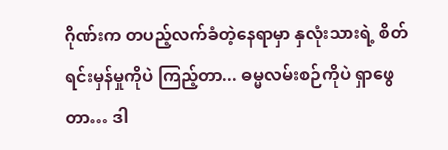ဂိုဏ်းက တပည့်လက်ခံတဲ့နေရာမှာ နှလုံးသားရဲ့ စိတ်ရင်းမှန်မှုကိုပဲ ကြည့်တာ... ဓမ္မလမ်းစဉ်ကိုပဲ ရှာဖွေတာ… ဒါ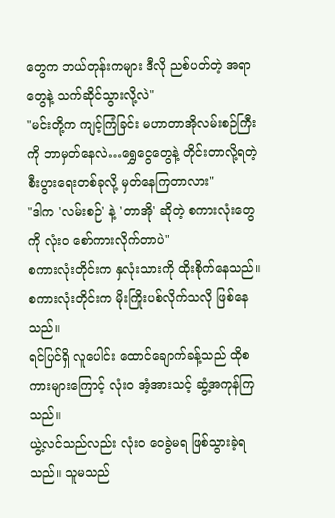တွေက ဘယ်တုန်းကများ ဒီလို ညစ်ပတ်တဲ့ အရာတွေနဲ့ သက်ဆိုင်သွားလို့လဲ"
"မင်းတို့က ကျင့်ကြံခြင်း မဟာတာအိုလမ်းစဉ်ကြီးကို ဘာမှတ်နေလဲ…ရွှေငွေတွေနဲ့ တိုင်းတာလို့ရတဲ့ စီးပွားရေးတစ်ခုလို့ မှတ်နေကြတာလား"
"ဒါက 'လမ်းစဉ်' နဲ့ 'တာအို' ဆိုတဲ့ စကားလုံးတွေကို လုံးဝ စော်ကားလိုက်တာပဲ"
စကားလုံးတိုင်းက နှလုံးသားကို ထိုးစိုက်နေသည်။
စကားလုံးတိုင်းက မိုးကြိုးပစ်လိုက်သလို ဖြစ်နေသည်။
ရင်ပြင်ရှိ လူပေါင်း ထောင်ချောက်ခန့်သည် ထိုစကားများကြောင့် လုံးဝ အံ့အားသင့် ဆွံ့အကုန်ကြသည်။
ယွဲ့လင်သည်လည်း လုံးဝ ဝေခွဲမရ ဖြစ်သွားခဲ့ရသည်။ သူမသည်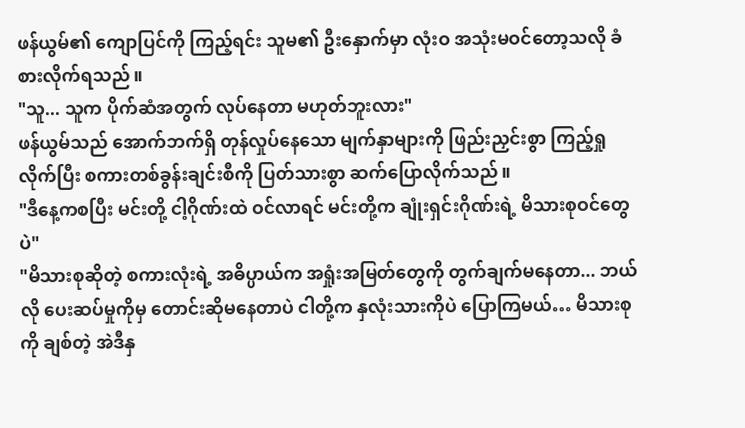ဖန်ယွမ်၏ ကျောပြင်ကို ကြည့်ရင်း သူမ၏ ဦးနှောက်မှာ လုံးဝ အသုံးမဝင်တော့သလို ခံစားလိုက်ရသည်။
"သူ... သူက ပိုက်ဆံအတွက် လုပ်နေတာ မဟုတ်ဘူးလား"
ဖန်ယွမ်သည် အောက်ဘက်ရှိ တုန်လှုပ်နေသော မျက်နှာများကို ဖြည်းညှင်းစွာ ကြည့်ရှုလိုက်ပြီး စကားတစ်ခွန်းချင်းစီကို ပြတ်သားစွာ ဆက်ပြောလိုက်သည်။
"ဒီနေ့ကစပြီး မင်းတို့ ငါ့ဂိုဏ်းထဲ ဝင်လာရင် မင်းတို့က ချုံးရှင်းဂိုဏ်းရဲ့ မိသားစုဝင်တွေပဲ"
"မိသားစုဆိုတဲ့ စကားလုံးရဲ့ အဓိပ္ပာယ်က အရှုံးအမြတ်တွေကို တွက်ချက်မနေတာ... ဘယ်လို ပေးဆပ်မှုကိုမှ တောင်းဆိုမနေတာပဲ ငါတို့က နှလုံးသားကိုပဲ ပြောကြမယ်… မိသားစုကို ချစ်တဲ့ အဲဒီနှ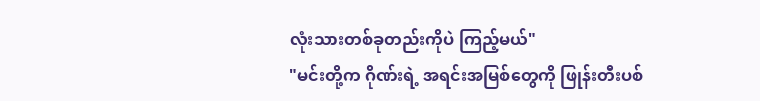လုံးသားတစ်ခုတည်းကိုပဲ ကြည့်မယ်"
"မင်းတို့က ဂိုဏ်းရဲ့ အရင်းအမြစ်တွေကို ဖြုန်းတီးပစ်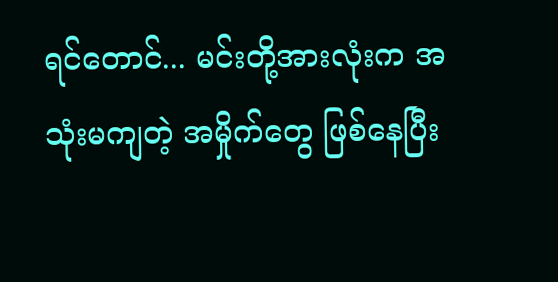ရင်တောင်... မင်းတို့အားလုံးက အသုံးမကျတဲ့ အမှိုက်တွေ ဖြစ်နေပြီး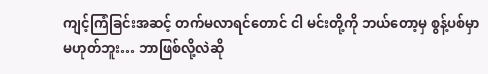ကျင့်ကြံခြင်းအဆင့် တက်မလာရင်တောင် ငါ မင်းတို့ကို ဘယ်တော့မှ စွန့်ပစ်မှာ မဟုတ်ဘူး… ဘာဖြစ်လို့လဲဆို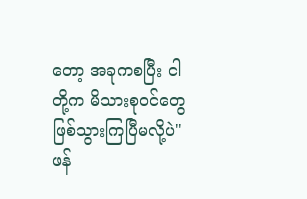တော့ အခုကစပြီး ငါတို့က မိသားစုဝင်တွေ ဖြစ်သွားကြပြီမလို့ပဲ"
ဖန်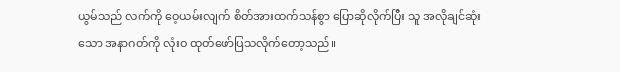ယွမ်သည် လက်ကို ဝေ့ယမ်းလျက် စိတ်အားထက်သန်စွာ ပြောဆိုလိုက်ပြီး သူ အလိုချင်ဆုံးသော အနာဂတ်ကို လုံးဝ ထုတ်ဖော်ပြသလိုက်တော့သည်။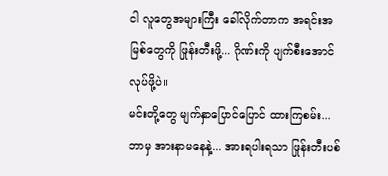ငါ လူတွေအများကြီး ခေါ်လိုက်တာက အရင်းအမြစ်တွေကို ဖြုန်းတီးဖို့... ဂိုဏ်းကို ပျက်စီးအောင် လုပ်ဖို့ပဲ။
မင်းတို့တွေ မျက်နှာပြောင်ပြောင် ထားကြစမ်း... ဘာမှ အားနာမနေနဲ့... အားရပါးရသာ ဖြုန်းတီးပစ်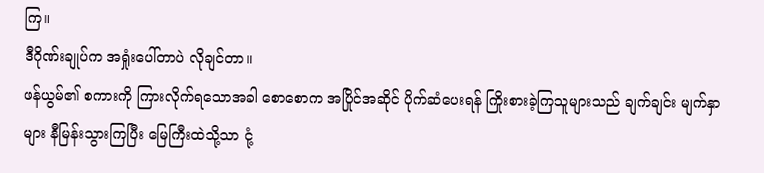ကြ။
ဒီဂိုဏ်းချုပ်က အရှုံးပေါ်တာပဲ လိုချင်တာ။
ဖန်ယွမ်၏ စကားကို ကြားလိုက်ရသောအခါ စောစောက အပြိုင်အဆိုင် ပိုက်ဆံပေးရန် ကြိုးစားခဲ့ကြသူများသည် ချက်ချင်း မျက်နှာများ နီမြန်းသွားကြပြီး မြေကြီးထဲသို့သာ ငုံ့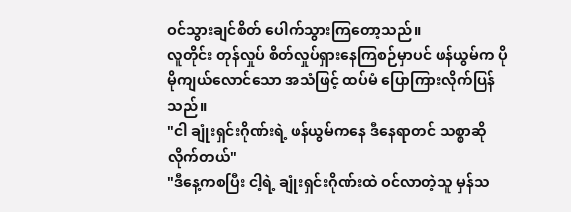ဝင်သွားချင်စိတ် ပေါက်သွားကြတော့သည်။
လူတိုင်း တုန်လှုပ် စိတ်လှုပ်ရှားနေကြစဉ်မှာပင် ဖန်ယွမ်က ပိုမိုကျယ်လောင်သော အသံဖြင့် ထပ်မံ ပြောကြားလိုက်ပြန်သည်။
"ငါ ချုံးရှင်းဂိုဏ်းရဲ့ ဖန်ယွမ်ကနေ ဒီနေရာတင် သစ္စာဆိုလိုက်တယ်"
"ဒီနေ့ကစပြီး ငါ့ရဲ့ ချုံးရှင်းဂိုဏ်းထဲ ဝင်လာတဲ့သူ မှန်သ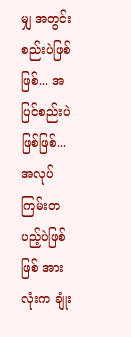မျှ အတွင်းစည်းပဲဖြစ်ဖြစ်... အပြင်စည်းပဲဖြစ်ဖြစ်... အလုပ်ကြမ်းတပည့်ပဲဖြစ်ဖြစ် အားလုံးက ချုံး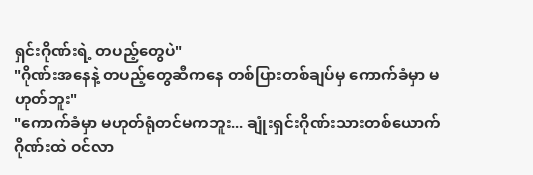ရှင်းဂိုဏ်းရဲ့ တပည့်တွေပဲ"
"ဂိုဏ်းအနေနဲ့ တပည့်တွေဆီကနေ တစ်ပြားတစ်ချပ်မှ ကောက်ခံမှာ မဟုတ်ဘူး"
"ကောက်ခံမှာ မဟုတ်ရုံတင်မကဘူး... ချုံးရှင်းဂိုဏ်းသားတစ်ယောက် ဂိုဏ်းထဲ ဝင်လာ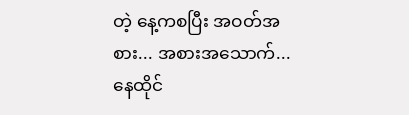တဲ့ နေ့ကစပြီး အဝတ်အစား... အစားအသောက်... နေထိုင်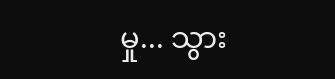မှု... သွား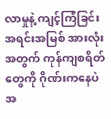လာမှုနဲ့ ကျင့်ကြံခြင်း အရင်းအမြစ် အားလုံးအတွက် ကုန်ကျစရိတ်တွေကို ဂိုဏ်းကနေပဲ အ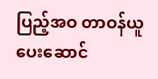ပြည့်အဝ တာဝန်ယူ ပေးဆောင်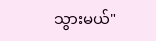သွားမယ်"